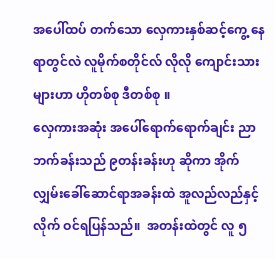အပေါ်ထပ် တက်သော လှေကားနှစ်ဆင့်ကွေ့ နေရာတွင်လဲ လူမိုက်စတိုင်လ် လိုလို ကျောင်းသားများဟာ ဟိုတစ်စု ဒီတစ်စု ။
လှေကားအဆုံး အပေါ်ရောက်ရောက်ချင်း ညာဘက်ခန်းသည် ၉တန်းခန်းဟု ဆိုကာ အိုက်လျှမ်းခေါ်ဆောင်ရာအခန်းထဲ အူလည်လည်နှင့် လိုက် ဝင်ရပြန်သည်။  အတန်းထဲတွင် လူ ၅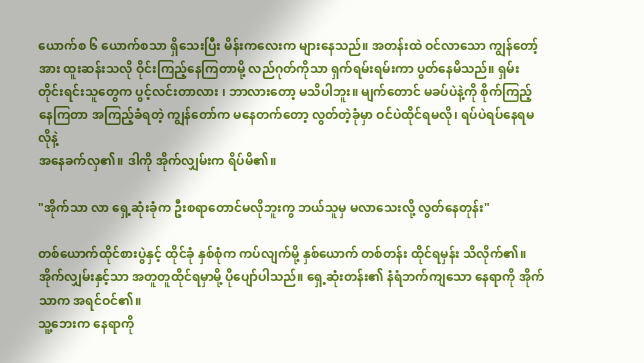ယောက်စ ၆ ယောက်စသာ ရှိသေးပြီး မိန်းကလေးက များနေသည်။ အတန်းထဲ ဝင်လာသော ကျွန်တော့်အား ထူးဆန်းသလို ဝိုင်းကြည့်နေကြတာမို့ လည်ဂုတ်ကိုသာ ရှက်ရမ်းရမ်းကာ ပွတ်နေမိသည်။ ရှမ်းတိုင်းရင်းသူတွေက ပွင့်လင်းတာလား ၊ ဘာလားတော့ မသိပါဘူး။ မျက်တောင် မခပ်ပဲနဲ့ကို စိုက်ကြည့်နေကြတာ အကြည့်ခံရတဲ့ ကျွန်တော်က မနေတက်တော့ လွတ်တဲ့ခုံမှာ ဝင်ပဲထိုင်ရမလို၊ ရပ်ပဲရပ်နေရမလိုနဲ့
အနေခက်လှ၏။ ဒါကို အိုက်လျှမ်းက ရိပ်မိ၏။

"အိုက်သာ လာ ရှေ့ဆုံးခုံက ဦးစရာတောင်မလိုဘူးကွ ဘယ်သူမှ မလာသေးလို့ လွတ်နေတုန်း"

တစ်ယောက်ထိုင်စားပွဲနှင့် ထိုင်ခုံ နှစ်စုံက ကပ်လျက်မို့ နှစ်ယောက် တစ်တန်း ထိုင်ရမှန်း သိလိုက်၏။  အိုက်လျှမ်းနှင့်သာ အတူတူထိုင်ရမှာမို့ ပိုပျော်ပါသည်။ ရှေ့ဆုံးတန်း၏ နံရံဘက်ကျသော နေရာကို အိုက်သာက အရင်ဝင်၏။
သူ့ဘေးက နေရာကို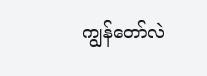ကျွန်တော်လဲ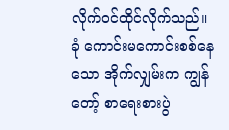လိုက်ဝင်ထိုင်လိုက်သည်။
ခုံ ကောင်းမကောင်းစစ်နေသော အိုက်လျှမ်းက ကျွန်တော့် စာရေးစားပွဲ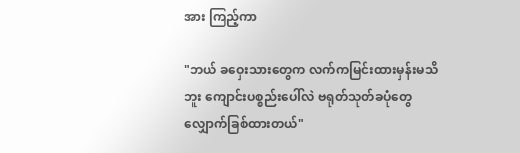အား ကြည့်ကာ

"ဘယ် ခဝှေးသားတွေက လက်ကမြင်းထားမှန်းမသိဘူး ကျောင်းပစ္စည်းပေါ်လဲ ဗရုတ်သုတ်ခပုံတွေ လျှောက်ခြစ်ထားတယ်"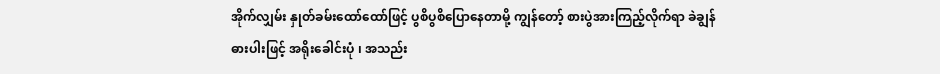အိုက်လျှမ်း နှုတ်ခမ်းထော်ထော်ဖြင့် ပွစိပွစိပြောနေတာမို့ ကျွန်တော့် စားပွဲအားကြည့်လိုက်ရာ ခဲချွန်ဓားပါးဖြင့် အရိုးခေါင်းပုံ ၊ အသည်း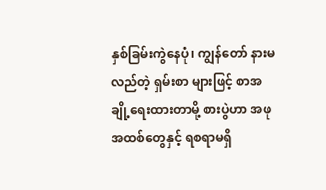နှစ်ခြမ်းကွဲနေပုံ၊ ကျွန်တော် နားမလည်တဲ့ ရှမ်းစာ များဖြင့် စာအချို့ရေးထားတာမို့ စားပွဲဟာ အဖုအထစ်တွေနှင့် ရစရာမရှိ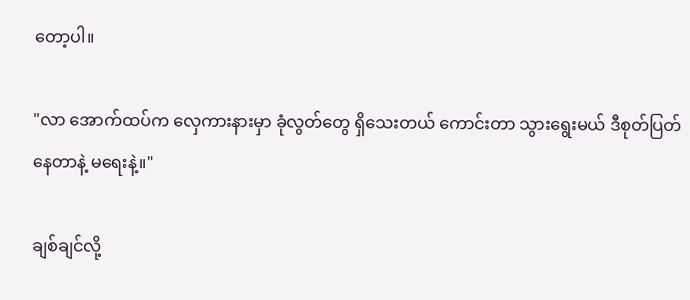တော့ပါ။

"လာ အောက်ထပ်က လှေကားနားမှာ ခုံလွတ်တွေ ရှိသေးတယ် ကောင်းတာ သွားရွေးမယ် ဒီစုတ်ပြတ်နေတာနဲ့ မရေးနဲ့။"

ချစ်ချင်လို့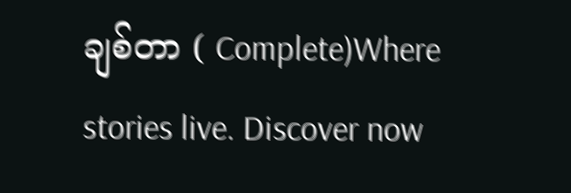ချစ်တာ ( Complete)Where stories live. Discover now